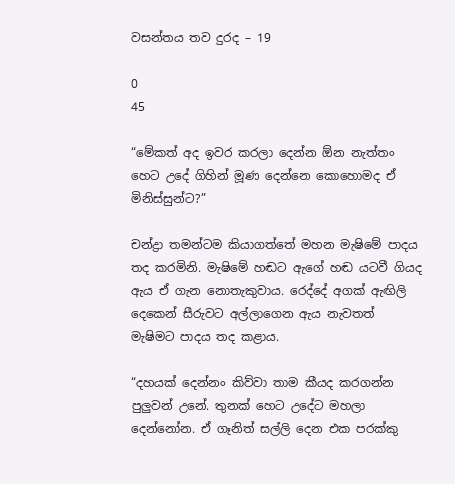වසන්තය තව දුරද – 19

0
45

“මේකත් අද ඉවර කරලා දෙන්න ඕන නැත්තං හෙට උදේ ගිහින් මූණ දෙන්නෙ කොහොමද ඒ මිනිස්සුන්ට?”

චන්ද්‍රා තමන්ටම කියාගත්තේ මහන මැෂිමේ පාදය තද කරමිනි. මැෂිමේ හඬට ඇගේ හඬ යටවී ගියද ඇය ඒ ගැන නොතැකුවාය. රෙද්දේ අගක් ඇඟිලි දෙකෙන් සීරුවට අල්ලාගෙන ඇය නැවතත් මැෂිමට පාදය තද කළාය.

“දහයක් දෙන්නං කිව්වා තාම කීයද කරගන්න පුලුවන් උනේ. තුනක් හෙට උදේට මහලා දෙන්නෝන. ඒ ගෑනිත් සල්ලි දෙන එක පරක්කු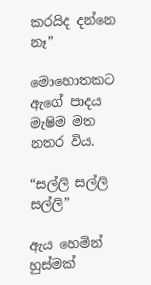කරයිද දන්නෙ නෑ”

මොහොතකට ඇගේ පාදය මැෂිම මත නතර විය.

“සල්ලි සල්ලි සල්ලි”

ඇය හෙමින් හුස්මක්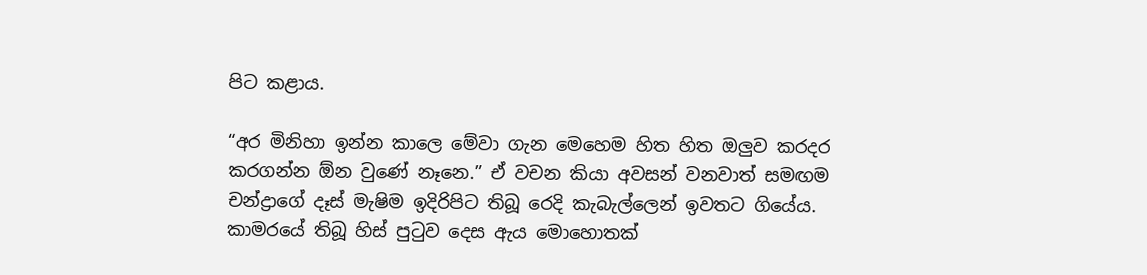පිට කළාය.

“අර මිනිහා ඉන්න කාලෙ මේවා ගැන මෙහෙම හිත හිත ඔලුව කරදර කරගන්න ඕන වුණේ නෑනෙ.” ඒ වචන කියා අවසන් වනවාත් සමඟම චන්ද්‍රාගේ දෑස් මැෂිම ඉදිරිපිට තිබූ රෙදි කැබැල්ලෙන් ඉවතට ගියේය. කාමරයේ තිබූ හිස් පුටුව දෙස ඇය මොහොතක්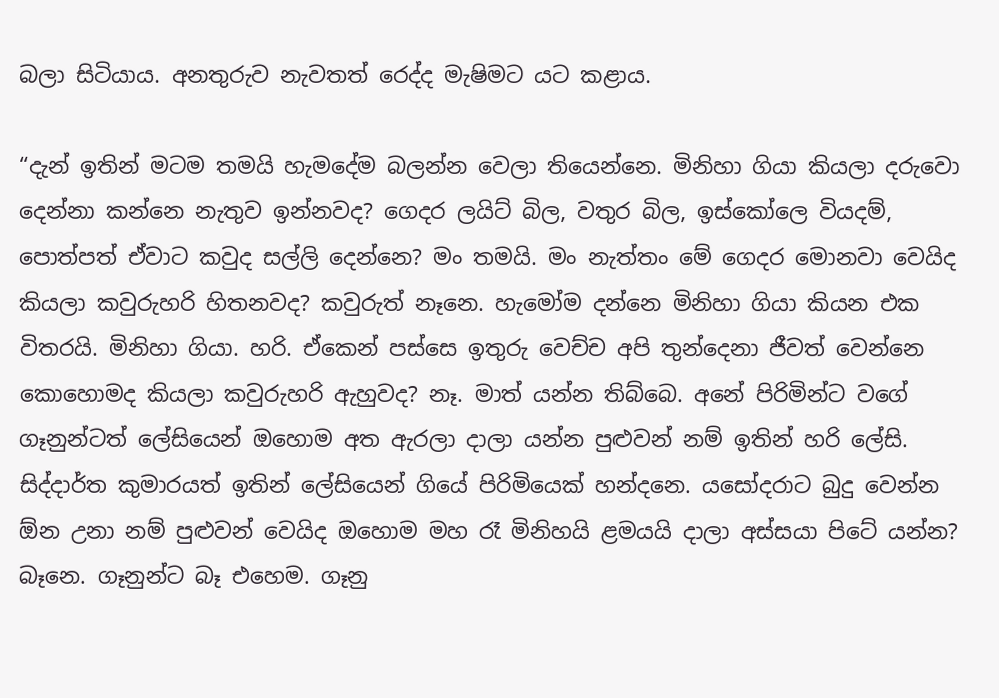බලා සිටියාය. අනතුරුව නැවතත් රෙද්ද මැෂිමට යට කළාය.

“දැන් ඉතින් මටම තමයි හැමදේම බලන්න වෙලා තියෙන්නෙ. මිනිහා ගියා කියලා දරුවො දෙන්නා කන්නෙ නැතුව ඉන්නවද? ගෙදර ලයිට් බිල, වතුර බිල, ඉස්කෝලෙ වියදම්, පොත්පත් ඒවාට කවුද සල්ලි දෙන්නෙ? මං තමයි. මං නැත්තං මේ ගෙදර මොනවා වෙයිද කියලා කවුරුහරි හිතනවද? කවුරුත් නෑනෙ. හැමෝම දන්නෙ මිනිහා ගියා කියන එක විතරයි. මිනිහා ගියා. හරි. ඒකෙන් පස්සෙ ඉතුරු වෙච්ච අපි තුන්දෙනා ජීවත් වෙන්නෙ කොහොමද කියලා කවුරුහරි ඇහුවද? නෑ. මාත් යන්න තිබ්බෙ. අනේ පිරිමින්ට වගේ ගෑනුන්ටත් ලේසියෙන් ඔහොම අත ඇරලා දාලා යන්න පුළුවන් නම් ඉතින් හරි ලේසි. සිද්දාර්ත කුමාරයත් ඉතින් ලේසියෙන් ගියේ පිරිමියෙක් හන්දනෙ. යසෝදරාට බුදු වෙන්න ඕන උනා නම් පුළුවන් වෙයිද ඔහොම මහ රෑ මිනිහයි ළමයයි දාලා අස්සයා පිටේ යන්න? බෑනෙ. ගෑනුන්ට බෑ එහෙම. ගෑනු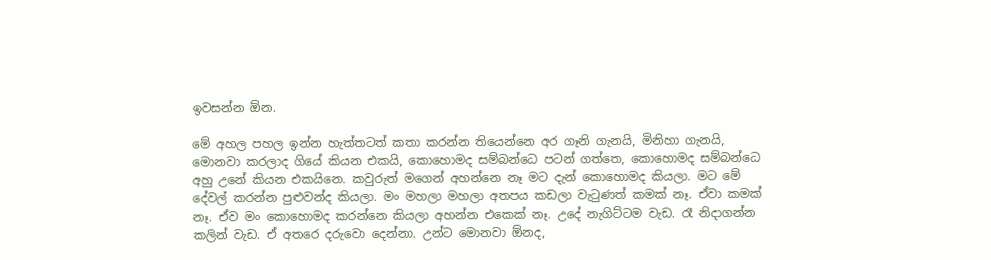ඉවසන්න ඕන.

මේ අහල පහල ඉන්න හැත්තටත් කතා කරන්න තියෙන්නෙ අර ගෑනි ගැනයි, මිනිහා ගැනයි, මොනවා කරලාද ගියේ කියන එකයි, කොහොමද සම්බන්ධෙ පටන් ගත්තෙ, කොහොමද සම්බන්ධෙ අහු උනේ කියන එකයිනෙ. කවුරුත් මගෙන් අහන්නෙ නෑ මට දැන් කොහොමද කියලා. මට මේ දේවල් කරන්න පුළුවන්ද කියලා. මං මහලා මහලා අතපය කඩලා වැටුණත් කමක් නෑ. ඒවා කමක් නෑ. ඒව මං කොහොමද කරන්නෙ කියලා අහන්න එකෙක් නෑ. උදේ නැගිට්ටම වැඩ. රෑ නිදාගන්න කලින් වැඩ. ඒ අතරෙ දරුවො දෙන්නා. උන්ට මොනවා ඕනද,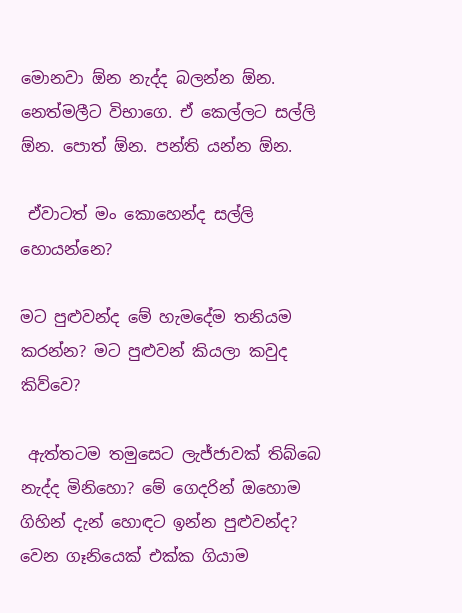මොනවා ඕන නැද්ද බලන්න ඕන. නෙත්මලීට විභාගෙ. ඒ කෙල්ලට සල්ලි ඕන. පොත් ඕන. පන්ති යන්න ඕන.

 ඒවාටත් මං කොහෙන්ද සල්ලි හොයන්නෙ?

මට පුළුවන්ද මේ හැමදේම තනියම කරන්න? මට පුළුවන් කියලා කවුද කිව්වෙ?

 ඇත්තටම තමුසෙට ලැජ්ජාවක් තිබ්බෙ නැද්ද මිනිහො? මේ ගෙදරින් ඔහොම ගිහින් දැන් හොඳට ඉන්න පුළුවන්ද? වෙන ගෑනියෙක් එක්ක ගියාම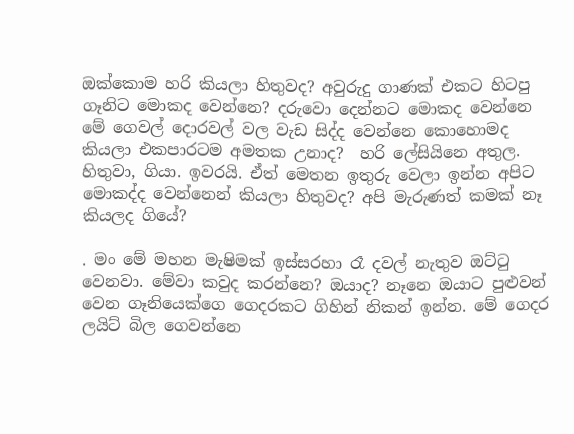ඔක්කොම හරි කියලා හිතුවද? අවුරුදු ගාණක් එකට හිටපු ගෑනිට මොකද වෙන්නෙ? දරුවො දෙන්නට මොකද වෙන්නෙ මේ ගෙවල් දොරවල් වල වැඩ සිද්ද වෙන්නෙ කොහොමද කියලා එකපාරටම අමතක උනාද?  හරි ලේසියිනෙ අතුල. හිතුවා, ගියා. ඉවරයි. ඒත් මෙතන ඉතුරු වෙලා ඉන්න අපිට මොකද්ද වෙන්නෙන් කියලා හිතුවද? අපි මැරුණත් කමක් නෑ කියලද ගියේ?

. මං මේ මහන මැෂිමක් ඉස්සරහා රෑ දවල් නැතුව ඔට්ටු වෙනවා. මේවා කවුද කරන්නෙ? ඔයාද? නෑනෙ ඔයාට පුළුවන් වෙන ගෑනියෙක්ගෙ ගෙදරකට ගිහින් නිකන් ඉන්න. මේ ගෙදර ලයිට් බිල ගෙවන්නෙ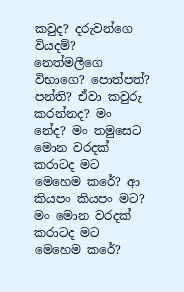කවුද? දරුවන්ගෙ වියදම්? නෙත්මලීගෙ විභාගෙ? පොත්පත්? පන්ති? ඒවා කවුරු කරන්නද? මං නේද? මං තමුසෙට මොන වරදක් කරාටද මට මෙහෙම කරේ? ආ කියපං කියපං මට? මං මොන වරදක් කරාටද මට මෙහෙම කරේ?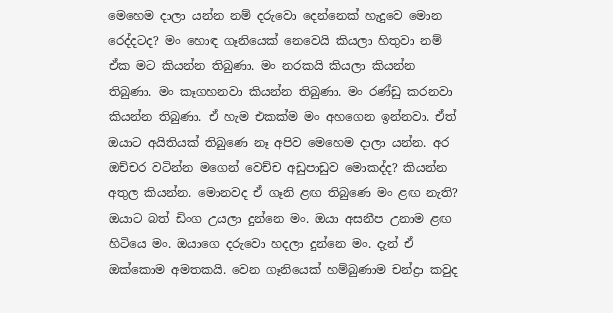මෙහෙම දාලා යන්න නම් දරුවො දෙන්නෙක් හැදුවෙ මොන රෙද්දටද? මං හොඳ ගෑනියෙක් නෙවෙයි කියලා හිතුවා නම් ඒක මට කියන්න තිබුණා. මං නරකයි කියලා කියන්න තිබුණා. මං කෑගහනවා කියන්න තිබුණා. මං රණ්ඩු කරනවා කියන්න තිබුණා. ඒ හැම එකක්ම මං අහගෙන ඉන්නවා. ඒත් ඔයාට අයිතියක් තිබුණෙ නෑ අපිව මෙහෙම දාලා යන්න. අර ඔච්චර වටින්න මගෙන් වෙච්ච අඩුපාඩුව මොකද්ද? කියන්න අතුල කියන්න. මොනවද ඒ ගෑනි ළඟ තිබුණෙ මං ළඟ නැති? ඔයාට බත් ඩිංග උයලා දුන්නෙ මං. ඔයා අසනීප උනාම ළඟ හිටියෙ මං. ඔයාගෙ දරුවො හදලා දුන්නෙ මං. දැන් ඒ ඔක්කොම අමතකයි. වෙන ගෑනියෙක් හම්බුණාම චන්ද්‍රා කවුද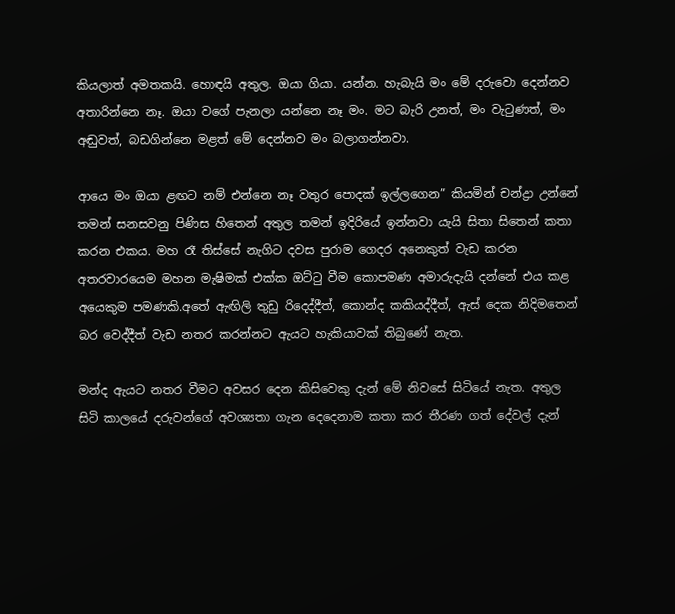කියලාත් අමතකයි. හොඳයි අතුල. ඔයා ගියා. යන්න. හැබැයි මං මේ දරුවො දෙන්නව අතාරින්නෙ නෑ. ඔයා වගේ පැනලා යන්නෙ නෑ මං. මට බැරි උනත්, මං වැටුණත්, මං අඬුවත්, බඩගින්නෙ මළත් මේ දෙන්නව මං බලාගන්නවා.

ආයෙ මං ඔයා ළඟට නම් එන්නෙ නෑ වතුර පොදක් ඉල්ලගෙන” කියමින් චන්ද්‍රා උන්නේ තමන් සනසවනු පිණිස හිතෙන් අතුල තමන් ඉදිරියේ ඉන්නවා යැයි සිතා සිතෙන් කතා කරන එකය. මහ රෑ තිස්සේ නැගිට දවස පුරාම ගෙදර අනෙකුත් වැඩ කරන අතරවාරයෙම මහන මැෂිමක් එක්ක ඔට්ටු වීම කොපමණ අමාරුදැයි දන්නේ එය කළ අයෙකුම පමණකි.අතේ ඇඟිලි තුඩු රිදෙද්දීත්, කොන්ද කකියද්දීත්, ඇස් දෙක නිදිමතෙන් බර වෙද්දීත් වැඩ නතර කරන්නට ඇයට හැකියාවක් තිබුණේ නැත.

මන්ද ඇයට නතර වීමට අවසර දෙන කිසිවෙකු දැන් මේ නිවසේ සිටියේ නැත. අතුල සිටි කාලයේ දරුවන්ගේ අවශ්‍යතා ගැන දෙදෙනාම කතා කර තීරණ ගත් දේවල් දැන්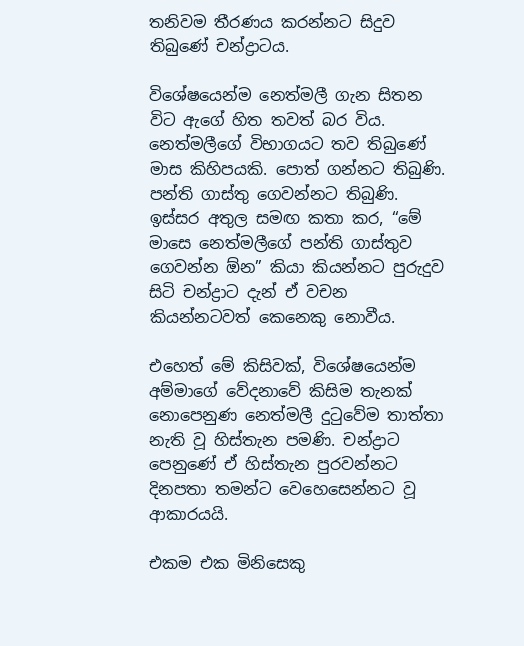තනිවම තීරණය කරන්නට සිදුව තිබුණේ චන්ද්‍රාටය.

විශේෂයෙන්ම නෙත්මලී ගැන සිතන විට ඇගේ හිත තවත් බර විය. නෙත්මලීගේ විභාගයට තව තිබුණේ මාස කිහිපයකි. පොත් ගන්නට තිබුණි. පන්ති ගාස්තු ගෙවන්නට තිබුණි. ඉස්සර අතුල සමඟ කතා කර, “මේ මාසෙ නෙත්මලීගේ පන්ති ගාස්තුව ගෙවන්න ඕන” කියා කියන්නට පුරුදුව සිටි චන්ද්‍රාට දැන් ඒ වචන කියන්නටවත් කෙනෙකු නොවීය.

එහෙත් මේ කිසිවක්, විශේෂයෙන්ම අම්මාගේ වේදනාවේ කිසිම තැනක් නොපෙනුණ නෙත්මලී දුටුවේම තාත්තා නැති වූ හිස්තැන පමණි. චන්ද්‍රාට පෙනුණේ ඒ හිස්තැන පුරවන්නට දිනපතා තමන්ට වෙහෙසෙන්නට වූ ආකාරයයි.

එකම එක මිනිසෙකු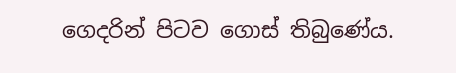ගෙදරින් පිටව ගොස් තිබුණේය.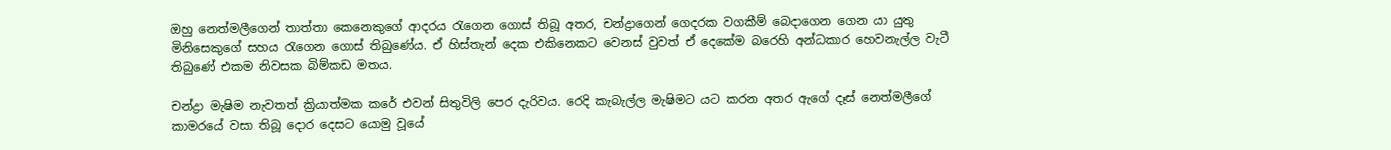ඔහු නෙත්මලීගෙන් තාත්තා කෙනෙකුගේ ආදරය රැගෙන ගොස් තිබූ අතර, චන්ද්‍රාගෙන් ගෙදරක වගකීම් බෙදාගෙන ගෙන යා යුතු මිනිසෙකුගේ සහය රැගෙන ගොස් තිබුණේය. ඒ හිස්තැන් දෙක එකිනෙකට වෙනස් වුවත් ඒ දෙකේම බරෙහි අන්ධකාර හෙවනැල්ල වැටී තිබුණේ එකම නිවසක බිම්කඩ මතය.

චන්ද්‍රා මැෂිම නැවතත් ක්‍රියාත්මක කරේ එවන් සිතුවිලි පෙර දැරිවය. රෙදි කැබැල්ල මැෂිමට යට කරන අතර ඇගේ දෑස් නෙත්මලීගේ කාමරයේ වසා තිබූ දොර දෙසට යොමු වූයේ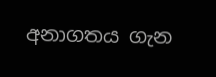අනාගතය ගැන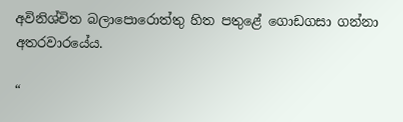අවිනිශ්චිත බලාපොරොත්තු හිත පතුළේ ගොඩගසා ගන්නා අතරවාරයේය.

“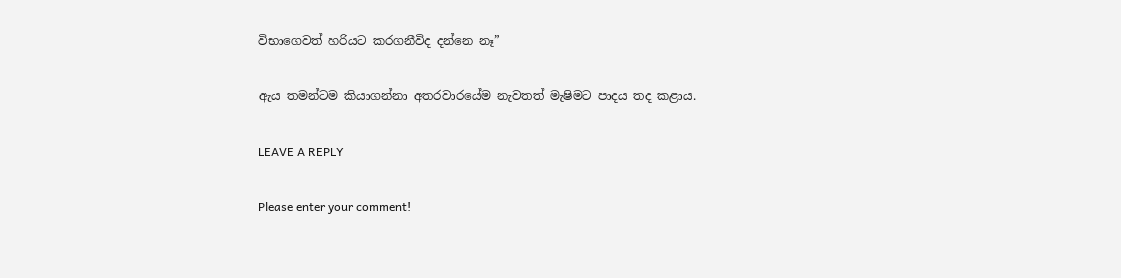විභාගෙවත් හරියට කරගනීවිද දන්නෙ නෑ”

ඇය තමන්ටම කියාගන්නා අතරවාරයේම නැවතත් මැෂිමට පාදය තද කළාය.

LEAVE A REPLY

Please enter your comment!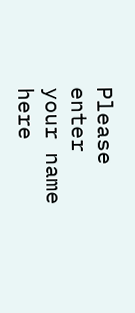Please enter your name here